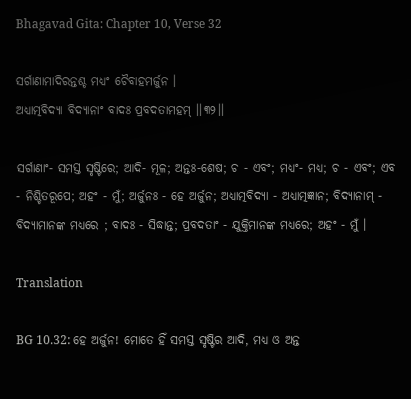Bhagavad Gita: Chapter 10, Verse 32

ସର୍ଗାଣାମାଦିରନ୍ତଶ୍ଚ ମଧ୍ୟଂ ଚୈବାହମର୍ଜୁନ ।
ଅଧ୍ୟାତ୍ମବିଦ୍ୟା ବିଦ୍ୟାନାଂ ବାଦଃ ପ୍ରବଦତାମହମ୍ ।।୩୨।।

ସର୍ଗାଣାଂ- ସମସ୍ତ ସୃଷ୍ଟିରେ; ଆଦି- ମୂଳ; ଅନ୍ତଃ-ଶେଷ; ଚ - ଏବଂ; ମଧ୍ୟଂ- ମଧ୍ୟ; ଚ - ଏବଂ; ଏବ - ନିଶ୍ଚିତରୂପେ; ଅହଂ - ମୁଁ; ଅର୍ଜୁନଃ - ହେ ଅର୍ଜୁନ; ଅଧ୍ୟାତ୍ମବିଦ୍ୟା - ଅଧ୍ୟାତ୍ମଜ୍ଞାନ; ବିଦ୍ୟାନାମ୍ - ବିଦ୍ୟାମାନଙ୍କ ମଧ୍ୟରେ ; ବାଦଃ - ସିଦ୍ଧାନ୍ତ; ପ୍ରବଦତାଂ - ଯୁକ୍ତିମାନଙ୍କ ମଧ୍ୟରେ; ଅହଂ - ମୁଁ ।

Translation

BG 10.32: ହେ ଅର୍ଜୁନ! ମୋତେ ହିଁ ସମସ୍ତ ସୃଷ୍ଟିର ଆଦି, ମଧ୍ୟ ଓ ଅନ୍ତ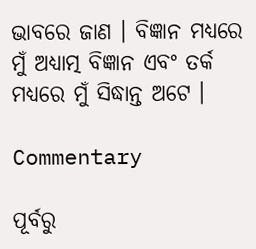ଭାବରେ ଜାଣ । ବିଜ୍ଞାନ ମଧ୍ୟରେ ମୁଁ ଅଧ୍ୟାତ୍ମ ବିଜ୍ଞାନ ଏବଂ ତର୍କ ମଧ୍ୟରେ ମୁଁ ସିଦ୍ଧାନ୍ତ ଅଟେ ।

Commentary

ପୂର୍ବରୁ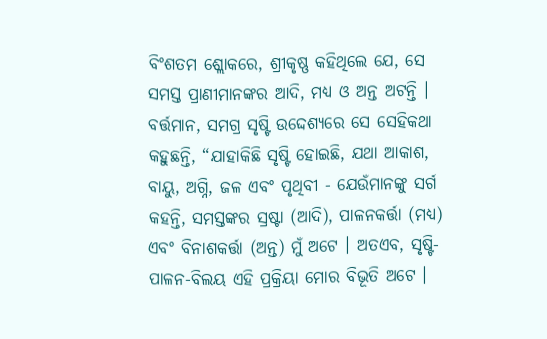ବିଂଶତମ ଶ୍ଲୋକରେ, ଶ୍ରୀକୃଷ୍ଣ କହିଥିଲେ ଯେ, ସେ ସମସ୍ତ ପ୍ରାଣୀମାନଙ୍କର ଆଦି, ମଧ୍ୟ ଓ ଅନ୍ତ ଅଟନ୍ତି । ବର୍ତ୍ତମାନ, ସମଗ୍ର ସୃଷ୍ଟି ଉଦ୍ଦେଶ୍ୟରେ ସେ ସେହିକଥା କହୁଛନ୍ତି, “ଯାହାକିଛି ସୃଷ୍ଟି ହୋଇଛି, ଯଥା ଆକାଶ, ବାୟୁ, ଅଗ୍ନି, ଜଳ ଏବଂ ପୃଥିବୀ - ଯେଉଁମାନଙ୍କୁ ସର୍ଗ କହନ୍ତି, ସମସ୍ତଙ୍କର ସ୍ରଷ୍ଟା (ଆଦି), ପାଳନକର୍ତ୍ତା (ମଧ୍ୟ) ଏବଂ ବିନାଶକର୍ତ୍ତା (ଅନ୍ତ) ମୁଁ ଅଟେ । ଅତଏବ, ସୃଷ୍ଟି-ପାଳନ-ବିଲୟ ଏହି ପ୍ରକ୍ରିୟା ମୋର ବିଭୂତି ଅଟେ ।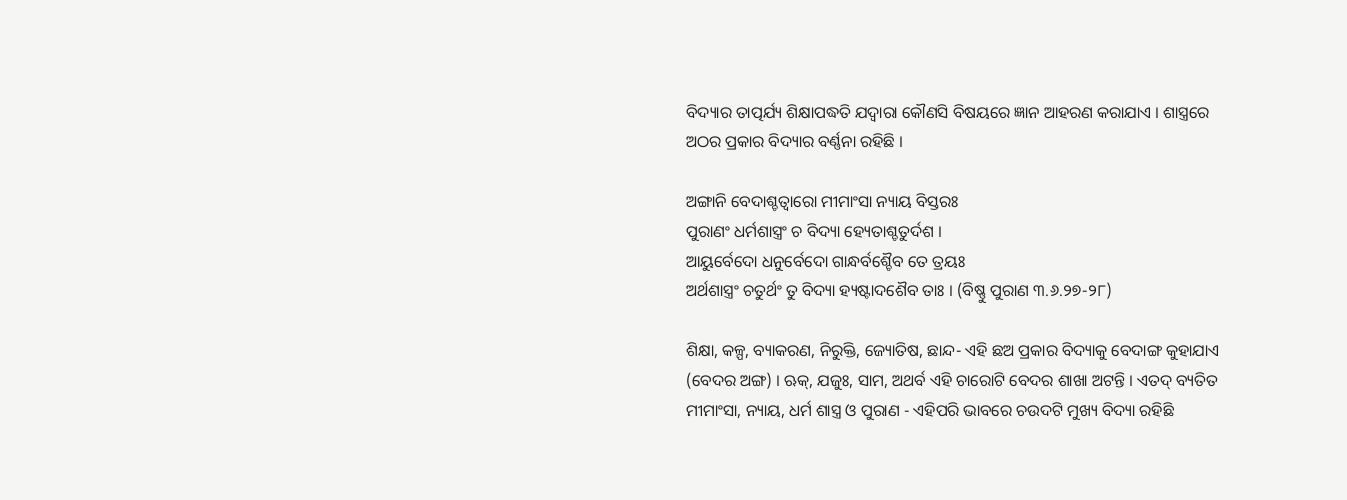ବିଦ୍ୟାର ତାତ୍ପର୍ଯ୍ୟ ଶିକ୍ଷାପଦ୍ଧତି ଯଦ୍ୱାରା କୌଣସି ବିଷୟରେ ଜ୍ଞାନ ଆହରଣ କରାଯାଏ । ଶାସ୍ତ୍ରରେ ଅଠର ପ୍ରକାର ବିଦ୍ୟାର ବର୍ଣ୍ଣନା ରହିଛି ।

ଅଙ୍ଗାନି ବେଦାଶ୍ଚତ୍ୱାରୋ ମୀମାଂସା ନ୍ୟାୟ ବିସ୍ତରଃ
ପୁରାଣଂ ଧର୍ମଶାସ୍ତ୍ରଂ ଚ ବିଦ୍ୟା ହ୍ୟେତାଶ୍ଚତୁର୍ଦଶ ।
ଆୟୁର୍ବେଦୋ ଧନୁର୍ବେଦୋ ଗାନ୍ଧର୍ବଶ୍ଚୈବ ତେ ତ୍ରୟଃ
ଅର୍ଥଶାସ୍ତ୍ରଂ ଚତୁର୍ଥଂ ତୁ ବିଦ୍ୟା ହ୍ୟଷ୍ଟାଦଶୈବ ତାଃ । (ବିଷ୍ଣୁ ପୁରାଣ ୩.୬.୨୭-୨୮)

ଶିକ୍ଷା, କଳ୍ପ, ବ୍ୟାକରଣ, ନିରୁକ୍ତି, ଜ୍ୟୋତିଷ, ଛାନ୍ଦ- ଏହି ଛଅ ପ୍ରକାର ବିଦ୍ୟାକୁ ବେଦାଙ୍ଗ କୁହାଯାଏ (ବେଦର ଅଙ୍ଗ) । ଋକ୍‌, ଯଜୁଃ, ସାମ, ଅଥର୍ବ ଏହି ଚାରୋଟି ବେଦର ଶାଖା ଅଟନ୍ତି । ଏତଦ୍ ବ୍ୟତିତ ମୀମାଂସା, ନ୍ୟାୟ, ଧର୍ମ ଶାସ୍ତ୍ର ଓ ପୁରାଣ - ଏହିପରି ଭାବରେ ଚଉଦଟି ମୁଖ୍ୟ ବିଦ୍ୟା ରହିଛି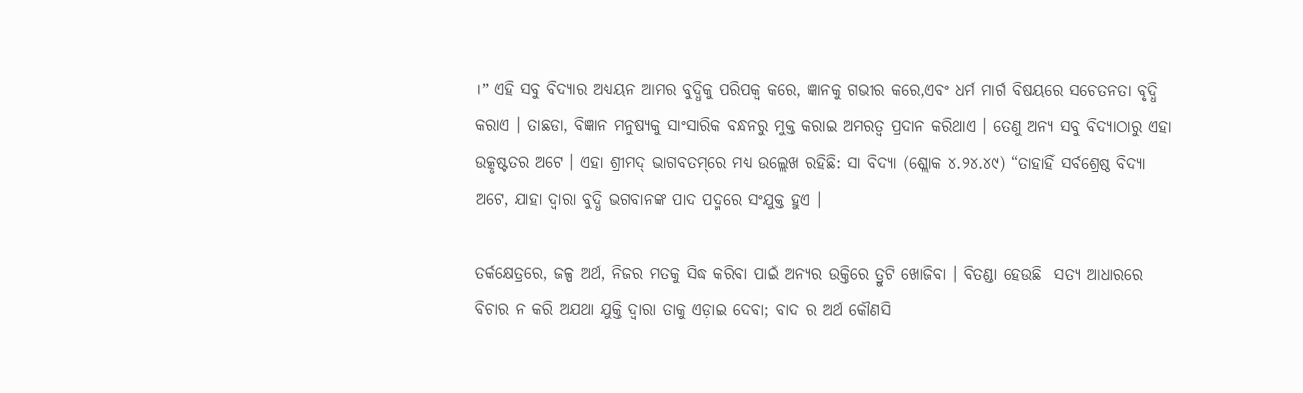।” ଏହି ସବୁ ବିଦ୍ୟାର ଅଧ୍ୟୟନ ଆମର ବୁଦ୍ଧିକୁ ପରିପକ୍ୱ କରେ, ଜ୍ଞାନକୁ ଗଭୀର କରେ,ଏବଂ ଧର୍ମ ମାର୍ଗ ବିଷୟରେ ସଚେତନତା ବୃଦ୍ଧି କରାଏ । ତାଛଡା, ବିଜ୍ଞାନ ମନୁଷ୍ୟକୁ ସାଂସାରିକ ବନ୍ଧନରୁ ମୁକ୍ତ କରାଇ ଅମରତ୍ୱ ପ୍ରଦାନ କରିଥାଏ । ତେଣୁ ଅନ୍ୟ ସବୁ ବିଦ୍ୟାଠାରୁ ଏହା ଉତ୍କୃଷ୍ଟତର ଅଟେ । ଏହା ଶ୍ରୀମଦ୍ ଭାଗବତମ୍‌ରେ ମଧ୍ୟ ଉଲ୍ଲେଖ ରହିଛି: ସା ବିଦ୍ୟା (ଶ୍ଲୋକ ୪.୨୪.୪୯) “ତାହାହିଁ ସର୍ବଶ୍ରେଷ୍ଠ ବିଦ୍ୟା ଅଟେ, ଯାହା ଦ୍ୱାରା ବୁଦ୍ଧି ଭଗବାନଙ୍କ ପାଦ ପଦ୍ମରେ ସଂଯୁକ୍ତ ହୁଏ ।

ତର୍କକ୍ଷେତ୍ରରେ, ଜଳ୍ପ ଅର୍ଥ, ନିଜର ମତକୁ ସିଦ୍ଧ କରିବା ପାଇଁ ଅନ୍ୟର ଉକ୍ତିରେ ତ୍ରୁଟି ଖୋଜିବା । ବିତଣ୍ଡା ହେଉଛି  ସତ୍ୟ ଆଧାରରେ ବିଚାର ନ କରି ଅଯଥା ଯୁକ୍ତି ଦ୍ୱାରା ତାକୁ ଏଡ଼ାଇ ଦେବା; ବାଦ ର ଅର୍ଥ କୌଣସି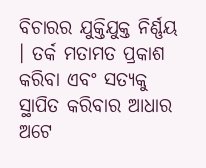ବିଚାରର ଯୁକ୍ତିଯୁକ୍ତ ନିର୍ଣ୍ଣୟ । ତର୍କ ମତାମତ ପ୍ରକାଶ କରିବା ଏବଂ ସତ୍ୟକୁ ସ୍ଥାପିତ କରିବାର ଆଧାର ଅଟେ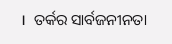।  ତର୍କର ସାର୍ବଜନୀନତା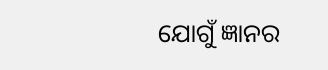ଯୋଗୁଁ ଜ୍ଞାନର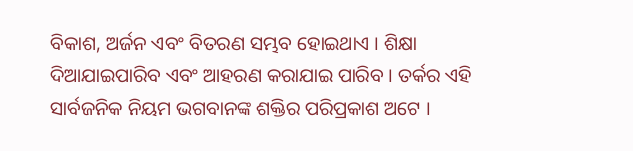ବିକାଶ, ଅର୍ଜନ ଏବଂ ବିତରଣ ସମ୍ଭବ ହୋଇଥାଏ । ଶିକ୍ଷା ଦିଆଯାଇପାରିବ ଏବଂ ଆହରଣ କରାଯାଇ ପାରିବ । ତର୍କର ଏହି ସାର୍ବଜନିକ ନିୟମ ଭଗବାନଙ୍କ ଶକ୍ତିର ପରିପ୍ରକାଶ ଅଟେ ।